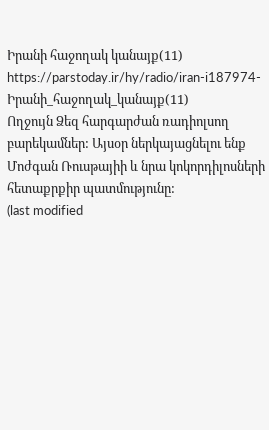Իրանի հաջողակ կանայք(11)
https://parstoday.ir/hy/radio/iran-i187974-Իրանի_հաջողակ_կանայք(11)
Ողջույն Ձեզ հարգարժան ռադիոլսող բարեկամներ: Այսօր ներկայացնելու ենք Մոժգան Ռուսթայիի և նրա կոկորդիլոսների հետաքրքիր պատմությունը:
(last modified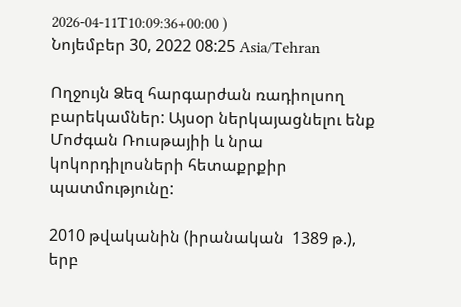2026-04-11T10:09:36+00:00 )
Նոյեմբեր 30, 2022 08:25 Asia/Tehran

Ողջույն Ձեզ հարգարժան ռադիոլսող բարեկամներ: Այսօր ներկայացնելու ենք Մոժգան Ռուսթայիի և նրա կոկորդիլոսների հետաքրքիր պատմությունը:

2010 թվականին (իրանական  1389 թ.), երբ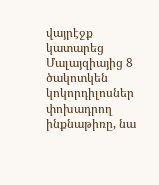վայրէջք կատարեց Մալայզիայից 8 ծակոտկեն կոկորդիլոսներ փոխադրող  ինքնաթիռը, նա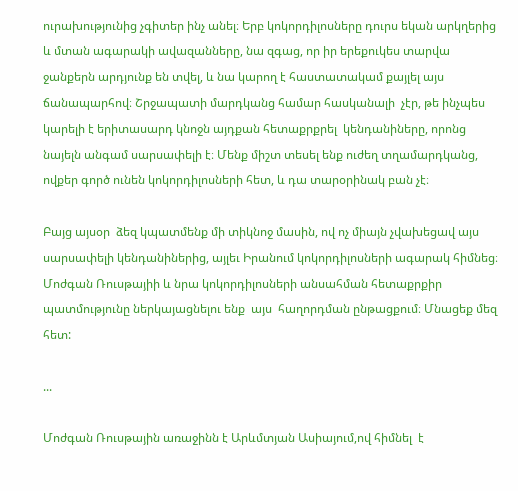ուրախությունից չգիտեր ինչ անել։ Երբ կոկորդիլոսները դուրս եկան արկղերից և մտան ագարակի ավազանները, նա զգաց, որ իր երեքուկես տարվա ջանքերն արդյունք են տվել, և նա կարող է հաստատակամ քայլել այս ճանապարհով։ Շրջապատի մարդկանց համար հասկանալի  չէր, թե ինչպես կարելի է երիտասարդ կնոջն այդքան հետաքրքրել  կենդանիները, որոնց նայելն անգամ սարսափելի է։ Մենք միշտ տեսել ենք ուժեղ տղամարդկանց, ովքեր գործ ունեն կոկորդիլոսների հետ, և դա տարօրինակ բան չէ։

Բայց այսօր  ձեզ կպատմենք մի տիկնոջ մասին, ով ոչ միայն չվախեցավ այս սարսափելի կենդանիներից, այլեւ Իրանում կոկորդիլոսների ագարակ հիմնեց։ Մոժգան Ռուսթայիի և նրա կոկորդիլոսների անսահման հետաքրքիր պատմությունը ներկայացնելու ենք  այս  հաղորդման ընթացքում։ Մնացեք մեզ հետ:

...

Մոժգան Ռուսթային առաջինն է Արևմտյան Ասիայում,ով հիմնել  է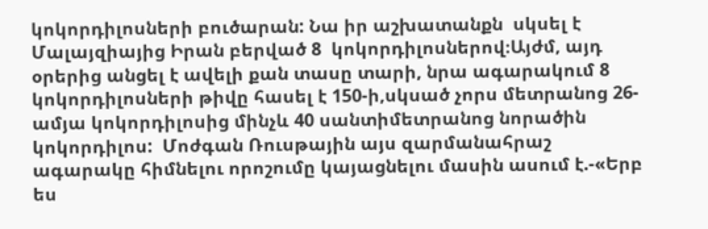կոկորդիլոսների բուծարան: Նա իր աշխատանքն  սկսել է Մալայզիայից Իրան բերված 8  կոկորդիլոսներով։Այժմ, այդ օրերից անցել է ավելի քան տասը տարի, նրա ագարակում 8 կոկորդիլոսների թիվը հասել է 150-ի,սկսած չորս մետրանոց 26-ամյա կոկորդիլոսից մինչև 40 սանտիմետրանոց նորածին կոկորդիլոս:  Մոժգան Ռուսթային այս զարմանահրաշ ագարակը հիմնելու որոշումը կայացնելու մասին ասում է.-«Երբ ես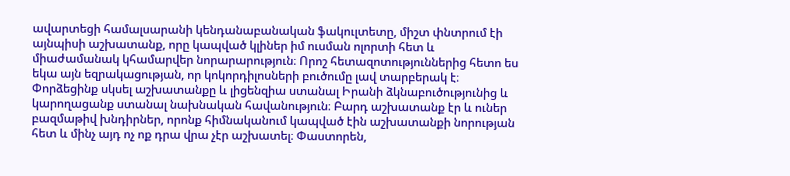ավարտեցի համալսարանի կենդանաբանական ֆակուլտետը, միշտ փնտրում էի այնպիսի աշխատանք, որը կապված կլիներ իմ ուսման ոլորտի հետ և միաժամանակ կհամարվեր նորարարություն։ Որոշ հետազոտություններից հետո ես եկա այն եզրակացության, որ կոկորդիլոսների բուծումը լավ տարբերակ է։ Փորձեցինք սկսել աշխատանքը և լիցենզիա ստանալ Իրանի ձկնաբուծությունից և կարողացանք ստանալ նախնական հավանություն։ Բարդ աշխատանք էր և ուներ բազմաթիվ խնդիրներ, որոնք հիմնականում կապված էին աշխատանքի նորության հետ և մինչ այդ ոչ ոք դրա վրա չէր աշխատել։ Փաստորեն,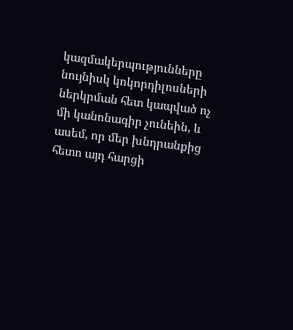կազմակերպությունները նույնիսկ կոկորդիլոսների ներկրման հետ կապված ոչ մի կանոնագիր չունեին, և ասեմ, որ մեր խնդրանքից հետո այդ հարցի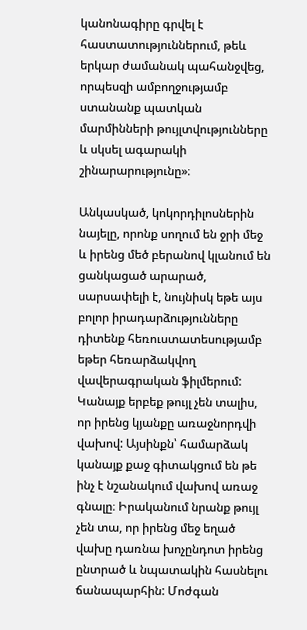կանոնագիրը գրվել է հաստատություններում, թեև երկար ժամանակ պահանջվեց, որպեսզի ամբողջությամբ ստանանք պատկան մարմինների թույլտվությունները և սկսել ագարակի  շինարարությունը»։

Անկասկած, կոկորդիլոսներին նայելը, որոնք սողում են ջրի մեջ և իրենց մեծ բերանով կլանում են ցանկացած արարած, սարսափելի է, նույնիսկ եթե այս բոլոր իրադարձությունները դիտենք հեռուստատեսությամբ եթեր հեռարձակվող վավերագրական ֆիլմերում: Կանայք երբեք թույլ չեն տալիս, որ իրենց կյանքը առաջնորդվի վախով: Այսինքն՝ համարձակ կանայք քաջ գիտակցում են թե ինչ է նշանակում վախով առաջ գնալը։ Իրականում նրանք թույլ չեն տա, որ իրենց մեջ եղած վախը դառնա խոչընդոտ իրենց ընտրած և նպատակին հասնելու  ճանապարհին: Մոժգան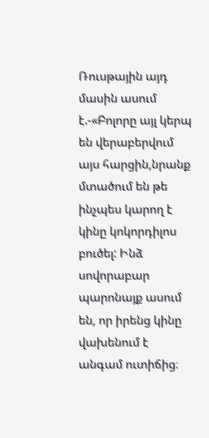Ռուսթային այդ մասին ասում է.-«Բոլորը այլ կերպ են վերաբերվում այս հարցին,նրանք մտածում են թե ինչպես կարող է կինը կոկորդիլոս բուծել: Ինձ սովորաբար պարոնայք ասում են, որ իրենց կինը վախենում է անգամ ուտիճից։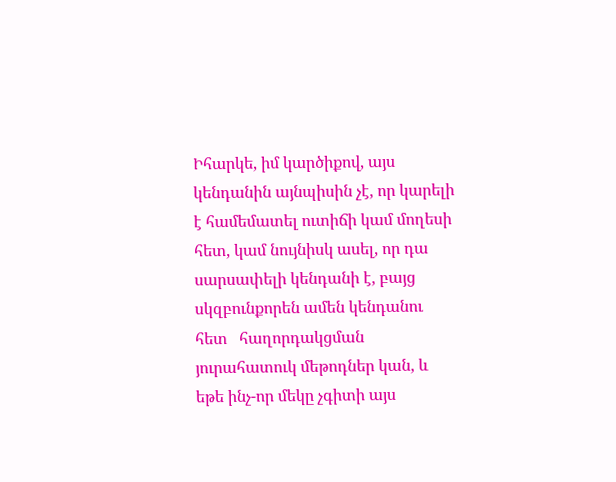Իհարկե, իմ կարծիքով, այս կենդանին այնպիսին չէ, որ կարելի է համեմատել ուտիճի կամ մողեսի հետ, կամ նույնիսկ ասել, որ դա սարսափելի կենդանի է, բայց սկզբունքորեն ամեն կենդանու հետ   հաղորդակցման յուրահատուկ մեթոդներ կան, և եթե ինչ-որ մեկը չգիտի այս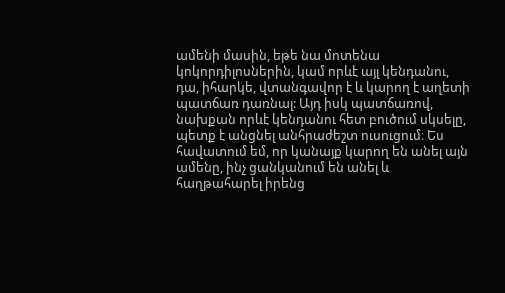ամենի մասին, եթե նա մոտենա կոկորդիլոսներին, կամ որևէ այլ կենդանու, դա, իհարկե, վտանգավոր է և կարող է աղետի պատճառ դառնալ: Այդ իսկ պատճառով, նախքան որևէ կենդանու հետ բուծում սկսելը,  պետք է անցնել անհրաժեշտ ուսուցում։ Ես հավատում եմ, որ կանայք կարող են անել այն ամենը, ինչ ցանկանում են անել և հաղթահարել իրենց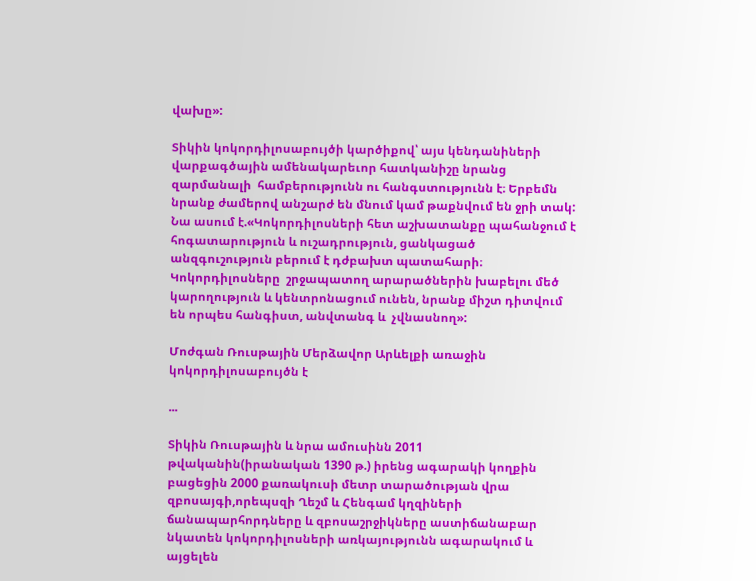վախը»:

Տիկին կոկորդիլոսաբույծի կարծիքով՝ այս կենդանիների վարքագծային ամենակարեւոր հատկանիշը նրանց զարմանալի  համբերությունն ու հանգստությունն է։ Երբեմն նրանք ժամերով անշարժ են մնում կամ թաքնվում են ջրի տակ: Նա ասում է.«Կոկորդիլոսների հետ աշխատանքը պահանջում է հոգատարություն և ուշադրություն, ցանկացած անզգուշություն բերում է դժբախտ պատահարի։ Կոկորդիլոսները  շրջապատող արարածներին խաբելու մեծ կարողություն և կենտրոնացում ունեն, նրանք միշտ դիտվում են որպես հանգիստ, անվտանգ և  չվնասնող»:

Մոժգան Ռուսթային Մերձավոր Արևելքի առաջին կոկորդիլոսաբույծն է

...

Տիկին Ռուսթային և նրա ամուսինն 2011 թվականին(իրանական 1390 թ.) իրենց ագարակի կողքին բացեցին 2000 քառակուսի մետր տարածության վրա զբոսայգի,որեպսզի Ղեշմ և Հենգամ կղզիների ճանապարհորդները և զբոսաշրջիկները աստիճանաբար նկատեն կոկորդիլոսների առկայությունն ագարակում և այցելեն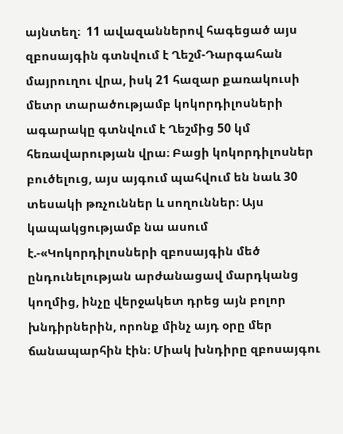այնտեղ։  11 ավազաններով հագեցած այս զբոսայգին գտնվում է Ղեշմ-Դարգահան մայրուղու վրա, իսկ 21 հազար քառակուսի մետր տարածությամբ կոկորդիլոսների ագարակը գտնվում է Ղեշմից 50 կմ հեռավարության վրա։ Բացի կոկորդիլոսներ բուծելուց, այս այգում պահվում են նաև 30 տեսակի թռչուններ և սողուններ։ Այս կապակցությամբ նա ասում է.-«Կոկորդիլոսների զբոսայգին մեծ ընդունելության արժանացավ մարդկանց կողմից, ինչը վերջակետ դրեց այն բոլոր խնդիրներին, որոնք մինչ այդ օրը մեր ճանապարհին էին։ Միակ խնդիրը զբոսայգու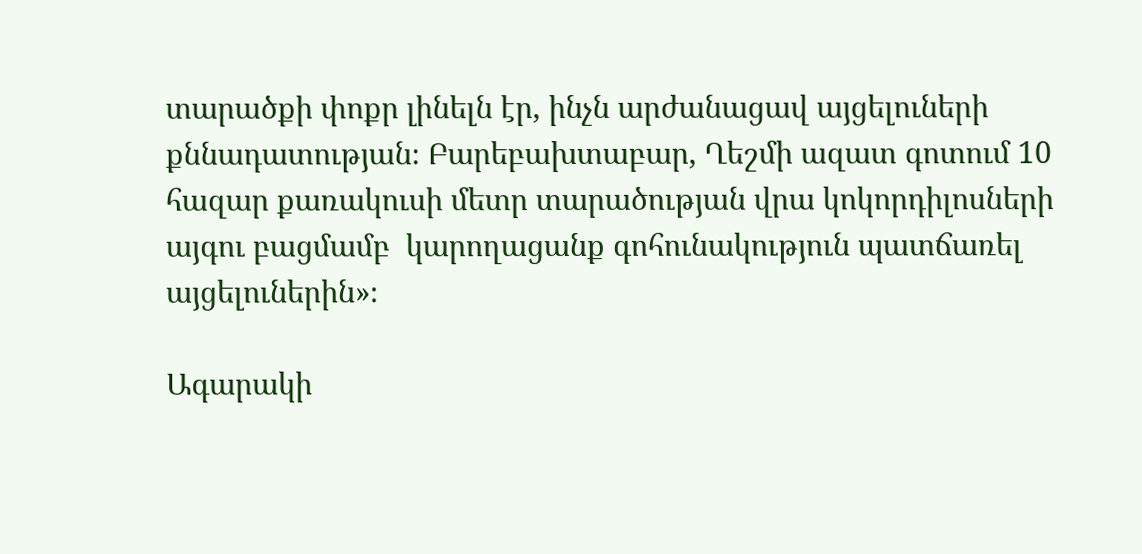տարածքի փոքր լինելն էր, ինչն արժանացավ այցելուների քննադատության։ Բարեբախտաբար, Ղեշմի ազատ գոտում 10 հազար քառակուսի մետր տարածության վրա կոկորդիլոսների այգու բացմամբ  կարողացանք գոհունակություն պատճառել  այցելուներին»։

Ագարակի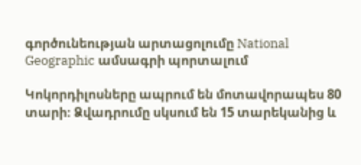գործունեության արտացոլումը National Geographic ամսագրի պորտալում

Կոկորդիլոսները ապրում են մոտավորապես 80 տարի։ Ձվադրումը սկսում են 15 տարեկանից և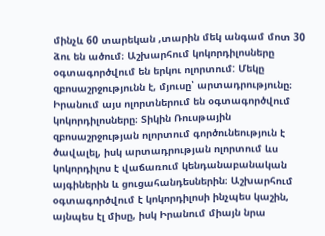մինչև 60 տարեկան ,տարին մեկ անգամ մոտ 30 ձու են ածում։ Աշխարհում կոկորդիլոսները օգտագործվում են երկու ոլորտում: Մեկը զբոսաշրջությունն է, մյուսը՝ արտադրությունը։ Իրանում այս ոլորտներում են օգտագործվում կոկորդիլոսները։ Տիկին Ռուսթային զբոսաշրջության ոլորտում գործունեություն է ծավալել, իսկ արտադրության ոլորտում ևս  կոկորդիլոս է վաճառում կենդանաբանական այգիներին և ցուցահանդեսներին։ Աշխարհում օգտագործվում է կոկորդիլոսի ինչպես կաշին, այնպես էլ միսը, իսկ Իրանում միայն նրա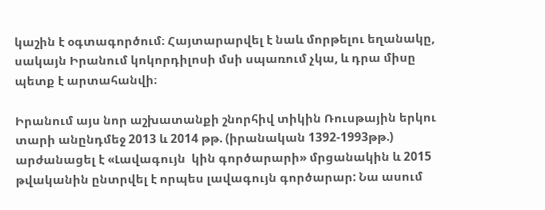կաշին է օգտագործում։ Հայտարարվել է նաև մորթելու եղանակը, սակայն Իրանում կոկորդիլոսի մսի սպառում չկա, և դրա միսը պետք է արտահանվի։

Իրանում այս նոր աշխատանքի շնորհիվ տիկին Ռուսթային երկու տարի անընդմեջ 2013 և 2014 թթ. (իրանական 1392-1993թթ.) արժանացել է «Լավագույն  կին գործարարի» մրցանակին և 2015 թվականին ընտրվել է որպես լավագույն գործարար: Նա ասում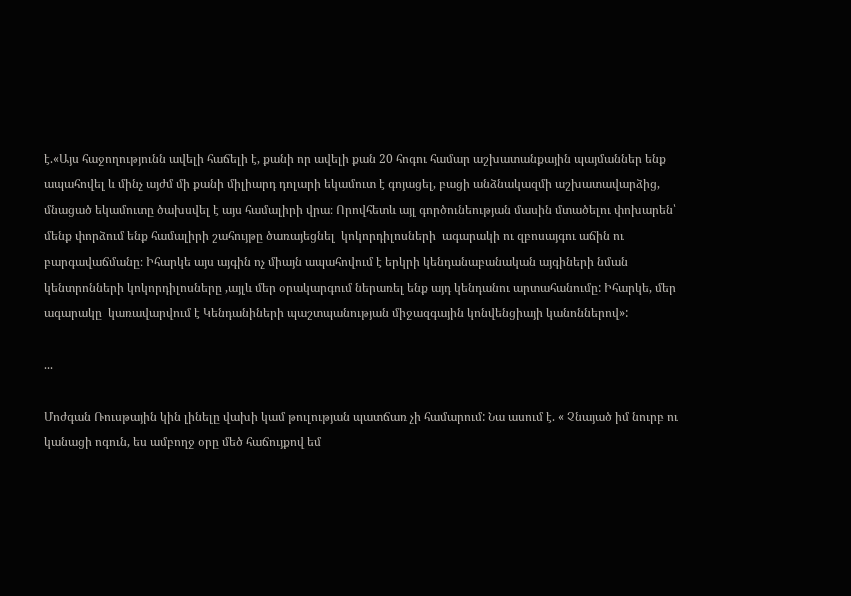է.«Այս հաջողությունն ավելի հաճելի է, քանի որ ավելի քան 20 հոգու համար աշխատանքային պայմաններ ենք ապահովել և մինչ այժմ մի քանի միլիարդ դոլարի եկամուտ է գոյացել, բացի անձնակազմի աշխատավարձից, մնացած եկամուտը ծախսվել է այս համալիրի վրա։ Որովհետև այլ գործունեության մասին մտածելու փոխարեն՝ մենք փորձում ենք համալիրի շահույթը ծառայեցնել  կոկորդիլոսների  ագարակի ու զբոսայգու աճին ու բարգավաճմանը։ Իհարկե այս այգին ոչ միայն ապահովում է երկրի կենդանաբանական այգիների նման կենտրոնների կոկորդիլոսները ,այլև մեր օրակարգում ներառել ենք այդ կենդանու արտահանումը: Իհարկե, մեր ագարակը  կառավարվում է Կենդանիների պաշտպանության միջազգային կոնվենցիայի կանոններով»:

...

Մոժգան Ռուսթային կին լինելը վախի կամ թուլության պատճառ չի համարում: Նա ասում է. « Չնայած իմ նուրբ ու կանացի ոգուն, ես ամբողջ օրը մեծ հաճույքով եմ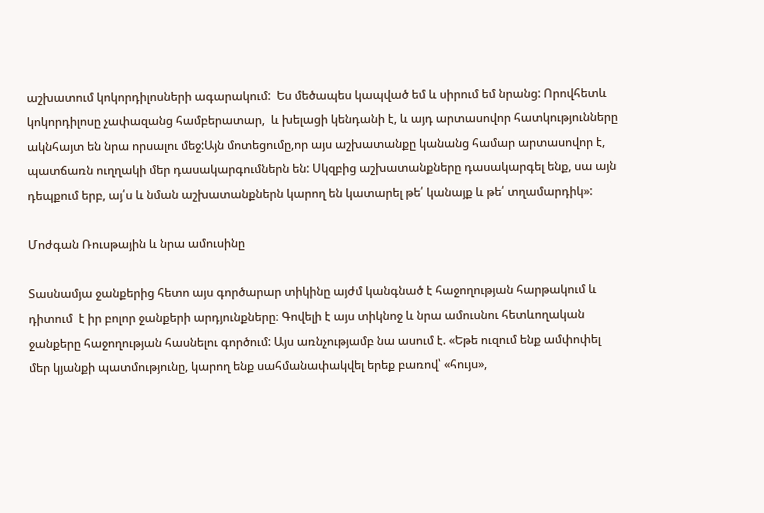աշխատում կոկորդիլոսների ագարակում:  Ես մեծապես կապված եմ և սիրում եմ նրանց: Որովհետև կոկորդիլոսը չափազանց համբերատար,  և խելացի կենդանի է, և այդ արտասովոր հատկությունները ակնհայտ են նրա որսալու մեջ:Այն մոտեցումը,որ այս աշխատանքը կանանց համար արտասովոր է, պատճառն ուղղակի մեր դասակարգումներն են: Սկզբից աշխատանքները դասակարգել ենք, սա այն դեպքում երբ, այ՛ս և նման աշխատանքներն կարող են կատարել թե՛ կանայք և թե՛ տղամարդիկ»:

Մոժգան Ռուսթային և նրա ամուսինը

Տասնամյա ջանքերից հետո այս գործարար տիկինը այժմ կանգնած է հաջողության հարթակում և դիտում  է իր բոլոր ջանքերի արդյունքները։ Գովելի է այս տիկնոջ և նրա ամուսնու հետևողական ջանքերը հաջողության հասնելու գործում: Այս առնչությամբ նա ասում է. «Եթե ուզում ենք ամփոփել մեր կյանքի պատմությունը, կարող ենք սահմանափակվել երեք բառով՝ «հույս»,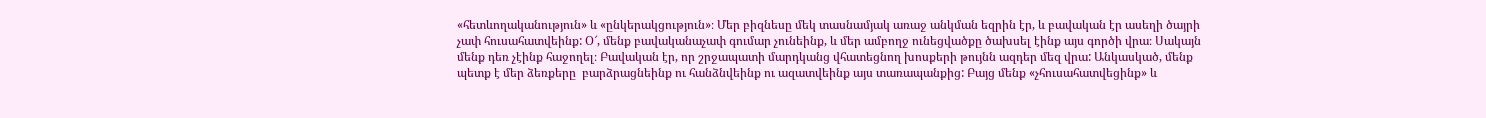«հետևողականություն» և «ընկերակցություն»։ Մեր բիզնեսը մեկ տասնամյակ առաջ անկման եզրին էր, և բավական էր ասեղի ծայրի  չափ հուսահատվեինք: Օ՜, մենք բավականաչափ գումար չունեինք, և մեր ամբողջ ունեցվածքը ծախսել էինք այս գործի վրա։ Սակայն մենք դեռ չէինք հաջողել։ Բավական էր, որ շրջապատի մարդկանց վհատեցնող խոսքերի թույնն ազդեր մեզ վրա: Անկասկած, մենք պետք է մեր ձեռքերը  բարձրացնեինք ու հանձնվեինք ու ազատվեինք այս տառապանքից: Բայց մենք «չհուսահատվեցինք» և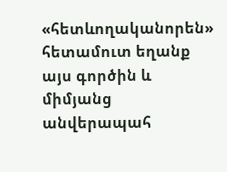«հետևողականորեն»  հետամուտ եղանք այս գործին և միմյանց անվերապահ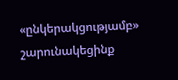«ընկերակցությամբ» շարունակեցինք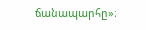ճանապարհը»։